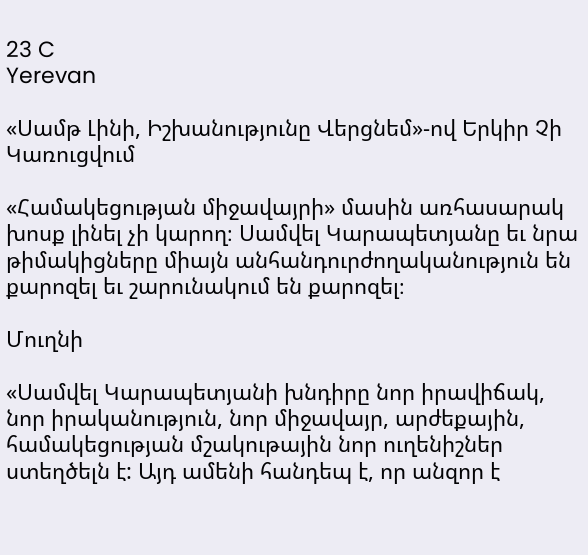23 C
Yerevan

«Սամթ Լինի, Իշխանությունը Վերցնեմ»-ով Երկիր Չի Կառուցվում

«Համակեցության միջավայրի» մասին առհասարակ խոսք լինել չի կարող։ Սամվել Կարապետյանը եւ նրա թիմակիցները միայն անհանդուրժողականություն են քարոզել եւ շարունակում են քարոզել։

Մուղնի

«Սամվել Կարապետյանի խնդիրը նոր իրավիճակ, նոր իրականություն, նոր միջավայր, արժեքային, համակեցության մշակութային նոր ուղենիշներ ստեղծելն է: Այդ ամենի հանդեպ է, որ անզոր է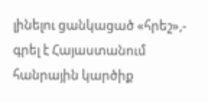լինելու ցանկացած «հրեշ»,- գրել է Հայաստանում հանրային կարծիք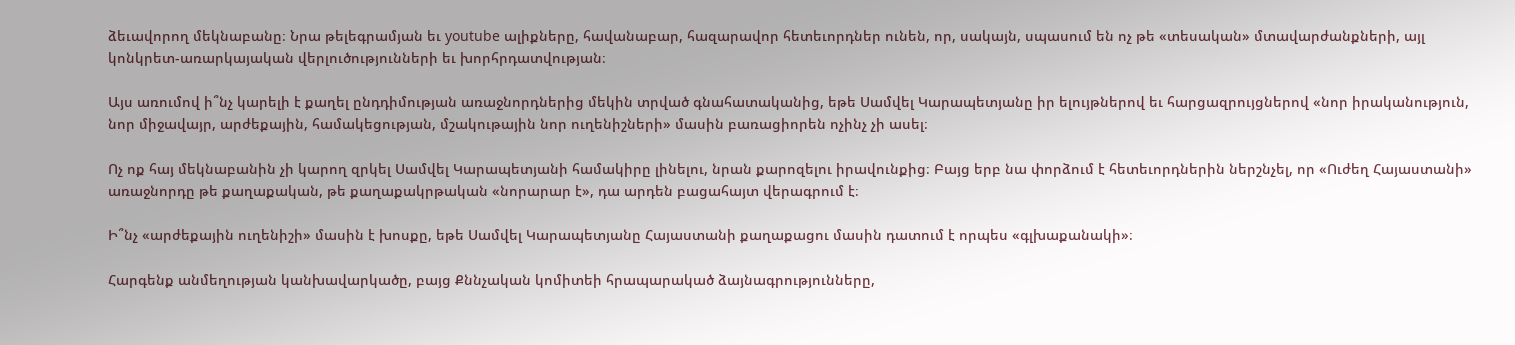ձեւավորող մեկնաբանը։ Նրա թելեգրամյան եւ youtube ալիքները, հավանաբար, հազարավոր հետեւորդներ ունեն, որ, սակայն, սպասում են ոչ թե «տեսական» մտավարժանքների, այլ կոնկրետ-առարկայական վերլուծությունների եւ խորհրդատվության։

Այս առումով ի՞նչ կարելի է քաղել ընդդիմության առաջնորդներից մեկին տրված գնահատականից, եթե Սամվել Կարապետյանը իր ելույթներով եւ հարցազրույցներով «նոր իրականություն, նոր միջավայր, արժեքային, համակեցության, մշակութային նոր ուղենիշների» մասին բառացիորեն ոչինչ չի ասել։

Ոչ ոք հայ մեկնաբանին չի կարող զրկել Սամվել Կարապետյանի համակիրը լինելու, նրան քարոզելու իրավունքից։ Բայց երբ նա փորձում է հետեւորդներին ներշնչել, որ «Ուժեղ Հայաստանի» առաջնորդը թե քաղաքական, թե քաղաքակրթական «նորարար է», դա արդեն բացահայտ վերագրում է։

Ի՞նչ «արժեքային ուղենիշի» մասին է խոսքը, եթե Սամվել Կարապետյանը Հայաստանի քաղաքացու մասին դատում է որպես «գլխաքանակի»։

Հարգենք անմեղության կանխավարկածը, բայց Քննչական կոմիտեի հրապարակած ձայնագրությունները,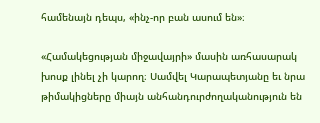համենայն դեպս, «ինչ-որ բան ասում են»։

«Համակեցության միջավայրի» մասին առհասարակ խոսք լինել չի կարող։ Սամվել Կարապետյանը եւ նրա թիմակիցները միայն անհանդուրժողականություն են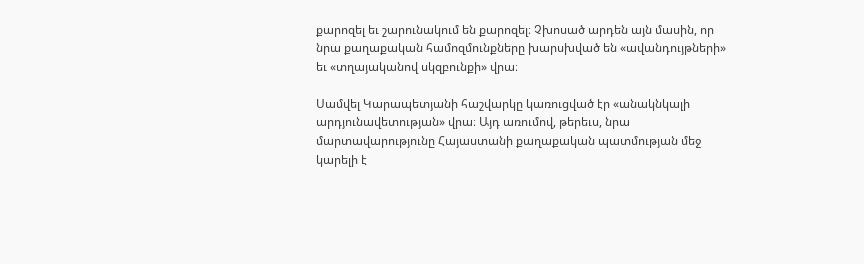քարոզել եւ շարունակում են քարոզել։ Չխոսած արդեն այն մասին, որ նրա քաղաքական համոզմունքները խարսխված են «ավանդույթների» եւ «տղայականով սկզբունքի» վրա։

Սամվել Կարապետյանի հաշվարկը կառուցված էր «անակնկալի արդյունավետության» վրա։ Այդ առումով, թերեւս, նրա մարտավարությունը Հայաստանի քաղաքական պատմության մեջ կարելի է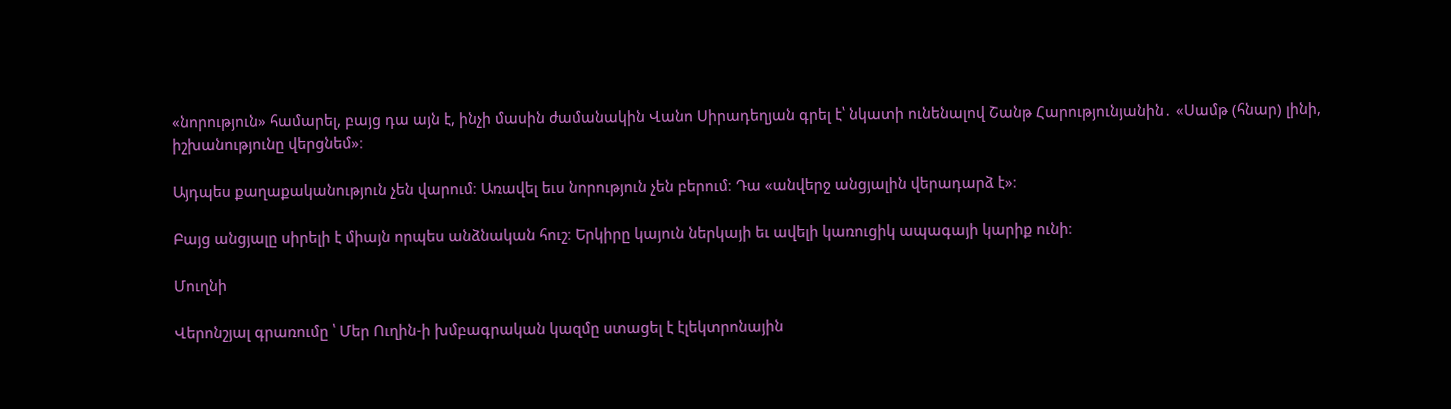«նորություն» համարել, բայց դա այն է, ինչի մասին ժամանակին Վանո Սիրադեղյան գրել է՝ նկատի ունենալով Շանթ Հարությունյանին․ «Սամթ (հնար) լինի, իշխանությունը վերցնեմ»։

Այդպես քաղաքականություն չեն վարում։ Առավել եւս նորություն չեն բերում։ Դա «անվերջ անցյալին վերադարձ է»։

Բայց անցյալը սիրելի է միայն որպես անձնական հուշ։ Երկիրը կայուն ներկայի եւ ավելի կառուցիկ ապագայի կարիք ունի։

Մուղնի

Վերոնշյալ գրառումը ՝ Մեր Ուղին‑ի խմբագրական կազմը ստացել է էլեկտրոնային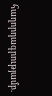հաղորդագրությամբ.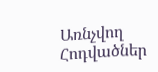Առնչվող Հոդվածներ